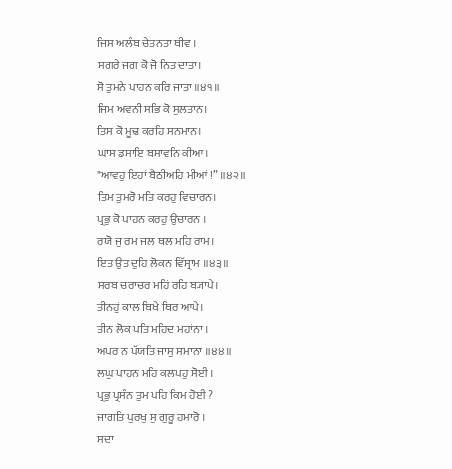ਜਿਸ ਅਲੰਬ ਚੇਤਨਤਾ ਥੀਵ ।
ਸਗਰੇ ਜਗ ਕੋ ਜੋ ਨਿਤ ਦਾਤਾ।
ਸੋ ਤੁਮਨੇ ਪਾਹਨ ਕਰਿ ਜਾਤਾ ॥੪੧॥
ਜਿਮ ਅਵਨੀ ਸਭਿ ਕੋ ਸੁਲਤਾਨ।
ਤਿਸ ਕੋ ਮੂਢ ਕਰਹਿ ਸਨਮਾਨ।
ਘਾਸ ਡਸਾਇ ਬਸਾਵਨਿ ਕੀਆ।
"ਆਵਹੁ ਇਹਾਂ ਬੈਠੀਅਹਿ ਮੀਆਂ !” ॥੪੨॥
ਤਿਮ ਤੁਮਰੋ ਮਤਿ ਕਰਹੁ ਵਿਚਾਰਨ।
ਪ੍ਰਭੁ ਕੋ ਪਾਹਨ ਕਰਹੁ ਉਚਾਰਨ ।
ਰਯੋ ਜੁ ਰਮ ਜਲ ਥਲ ਮਹਿ ਰਾਮ।
ਇਤ ਉਤ ਦੁਹਿ ਲੋਕਨ ਵਿੱਸ੍ਰਾਮ ॥੪੩॥
ਸਰਬ ਚਰਾਚਰ ਮਹਿਂ ਰਹਿ ਬ੍ਯਾਪੇ।
ਤੀਨਹੁਂ ਕਾਲ ਬਿਖੇ ਥਿਰ ਆਪੇ।
ਤੀਨ ਲੋਕ ਪਤਿ ਮਹਿਦ ਮਹਾਂਨਾ ।
ਅਪਰ ਨ ਪੱਯਤਿ ਜਾਸੁ ਸਮਾਨਾ ॥੪੪॥
ਲਘੁ ਪਾਹਨ ਮਹਿ ਕਲਪਹੁ ਸੋਈ ।
ਪ੍ਰਭੁ ਪ੍ਰਸੰਨ ਤੁਮ ਪਹਿ ਕਿਮ ਹੋਈ ?
ਜਾਗਤਿ ਪੁਰਖੁ ਸੁ ਗੁਰੂ ਹਮਾਰੋ ।
ਸਦਾ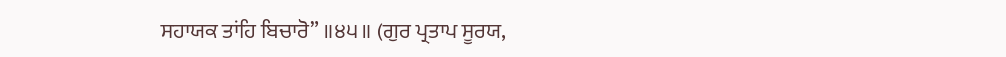ਸਹਾਯਕ ਤਾਂਹਿ ਬਿਚਾਰੋ” ॥੪੫॥ (ਗੁਰ ਪ੍ਰਤਾਪ ਸੂਰਯ,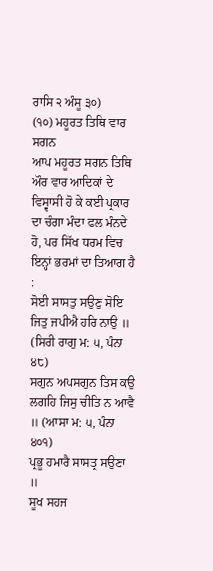ਰਾਸਿ ੨ ਅੰਸੂ ੩੦)
(੧੦) ਮਹੂਰਤ ਤਿਥਿ ਵਾਰ ਸਗਨ
ਆਪ ਮਹੂਰਤ ਸਗਨ ਤਿਥਿ ਔਰ ਵਾਰ ਆਦਿਕਾਂ ਦੇ ਵਿਸ੍ਵਾਸੀ ਹੋ ਕੇ ਕਈ ਪ੍ਰਕਾਰ ਦਾ ਚੰਗਾ ਮੰਦਾ ਫਲ ਮੰਨਦੇ ਹੋ, ਪਰ ਸਿੱਖ ਧਰਮ ਵਿਚ ਇਨ੍ਹਾਂ ਭਰਮਾਂ ਦਾ ਤਿਆਗ ਹੈ :
ਸੋਈ ਸਾਸਤੁ ਸਉਣੁ ਸੋਇ ਜਿਤੁ ਜਪੀਐ ਹਰਿ ਨਾਉ ॥ (ਸਿਰੀ ਰਾਗੁ ਮ: ੫, ਪੰਨਾ ੪੮)
ਸਗੁਨ ਅਪਸਗੁਨ ਤਿਸ ਕਉ ਲਗਹਿ ਜਿਸੁ ਚੀਤਿ ਨ ਆਵੈ ॥ (ਆਸਾ ਮ: ੫, ਪੰਨਾ ੪੦੧)
ਪ੍ਰਭੂ ਹਮਾਰੈ ਸਾਸਤ੍ਰ ਸਉਣਾ ॥
ਸੂਖ ਸਹਜ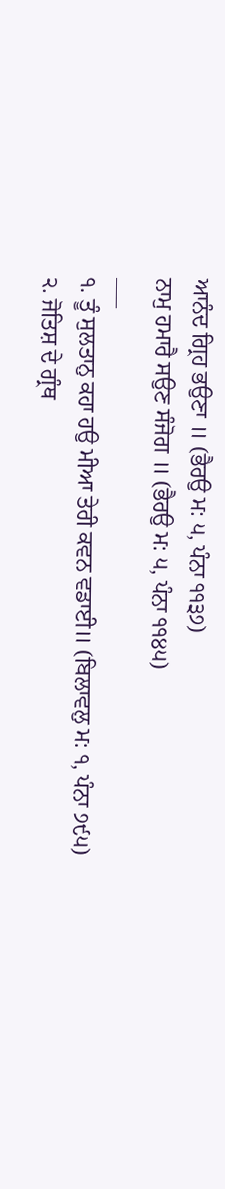ਆਨੰਦ ਗ੍ਰਿਹ ਭਉਣਾ ॥ (ਭੈਰਉ ਮ: ੫, ਪੰਨਾ ੧੧੩੭)
ਨਾਮੁ ਹਮਾਰੈ ਸਉਣ ਸੰਜੋਗ ॥ (ਭੈਰਉ ਮ: ੫, ਪੰਨਾ ੧੧੪੫)
___
੧. ਤੂੰ ਸੁਲਤਾਨੁ ਕਹਾ ਹਉ ਮੀਆ ਤੇਰੀ ਕਵਨ ਵਡਾਈ॥ (ਬਿਲਾਵਲੁ ਮ: ੧, ਪੰਨਾ ੭੯੫)
੨. ਜੋਤਿਸ਼ ਦੇ ਗ੍ਰੰਥ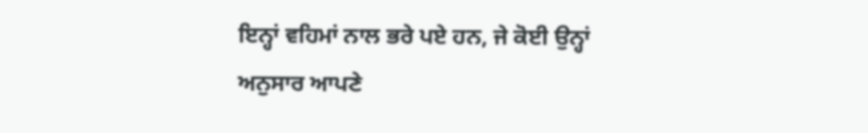ਇਨ੍ਹਾਂ ਵਹਿਮਾਂ ਨਾਲ ਭਰੇ ਪਏ ਹਨ, ਜੇ ਕੋਈ ਉਨ੍ਹਾਂ ਅਨੁਸਾਰ ਆਪਣੇ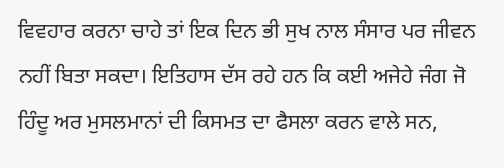ਵਿਵਹਾਰ ਕਰਨਾ ਚਾਹੇ ਤਾਂ ਇਕ ਦਿਨ ਭੀ ਸੁਖ ਨਾਲ ਸੰਸਾਰ ਪਰ ਜੀਵਨ ਨਹੀਂ ਬਿਤਾ ਸਕਦਾ। ਇਤਿਹਾਸ ਦੱਸ ਰਹੇ ਹਨ ਕਿ ਕਈ ਅਜੇਹੇ ਜੰਗ ਜੋ ਹਿੰਦੂ ਅਰ ਮੁਸਲਮਾਨਾਂ ਦੀ ਕਿਸਮਤ ਦਾ ਫੈਸਲਾ ਕਰਨ ਵਾਲੇ ਸਨ,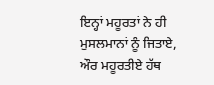ਇਨ੍ਹਾਂ ਮਹੂਰਤਾਂ ਨੇ ਹੀ ਮੁਸਲਮਾਨਾਂ ਨੂੰ ਜਿਤਾਏ, ਔਰ ਮਹੂਰਤੀਏ ਹੱਥ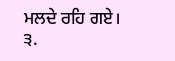ਮਲਦੇ ਰਹਿ ਗਏ।
੩.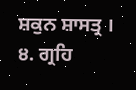ਸ਼ਕੁਨ ਸ਼ਾਸਤ੍ਰ । ੪. ਗ੍ਰਹਿ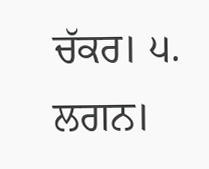ਚੱਕਰ। ੫. ਲਗਨ।